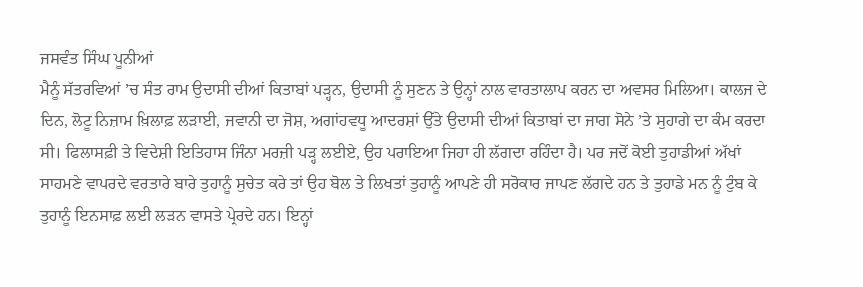ਜਸਵੰਤ ਸਿੰਘ ਪੂਨੀਆਂ
ਮੈਨੂੰ ਸੱਤਰਵਿਆਂ ’ਚ ਸੰਤ ਰਾਮ ਉਦਾਸੀ ਦੀਆਂ ਕਿਤਾਬਾਂ ਪੜ੍ਹਨ, ਉਦਾਸੀ ਨੂੰ ਸੁਣਨ ਤੇ ਉਨ੍ਹਾਂ ਨਾਲ ਵਾਰਤਾਲਾਪ ਕਰਨ ਦਾ ਅਵਸਰ ਮਿਲਿਆ। ਕਾਲਜ ਦੇ ਦਿਨ, ਲੋਟੂ ਨਿਜ਼ਾਮ ਖ਼ਿਲਾਫ਼ ਲੜਾਈ, ਜਵਾਨੀ ਦਾ ਜੋਸ਼, ਅਗਾਂਹਵਧੂ ਆਦਰਸ਼ਾਂ ਉੱਤੇ ਉਦਾਸੀ ਦੀਆਂ ਕਿਤਾਬਾਂ ਦਾ ਜਾਗ ਸੋਨੇ ’ਤੇ ਸੁਹਾਗੇ ਦਾ ਕੰਮ ਕਰਦਾ ਸੀ। ਫਿਲਾਸਫ਼ੀ ਤੇ ਵਿਦੇਸ਼ੀ ਇਤਿਹਾਸ ਜਿੰਨਾ ਮਰਜ਼ੀ ਪੜ੍ਹ ਲਈਏ, ਉਹ ਪਰਾਇਆ ਜਿਹਾ ਹੀ ਲੱਗਦਾ ਰਹਿੰਦਾ ਹੈ। ਪਰ ਜਦੋਂ ਕੋਈ ਤੁਹਾਡੀਆਂ ਅੱਖਾਂ ਸਾਹਮਣੇ ਵਾਪਰਦੇ ਵਰਤਾਰੇ ਬਾਰੇ ਤੁਹਾਨੂੰ ਸੁਚੇਤ ਕਰੇ ਤਾਂ ਉਹ ਬੋਲ ਤੇ ਲਿਖਤਾਂ ਤੁਹਾਨੂੰ ਆਪਣੇ ਹੀ ਸਰੋਕਾਰ ਜਾਪਣ ਲੱਗਦੇ ਹਨ ਤੇ ਤੁਹਾਡੇ ਮਨ ਨੂੰ ਟੁੰਬ ਕੇ ਤੁਹਾਨੂੰ ਇਨਸਾਫ਼ ਲਈ ਲੜਨ ਵਾਸਤੇ ਪ੍ਰੇਰਦੇ ਹਨ। ਇਨ੍ਹਾਂ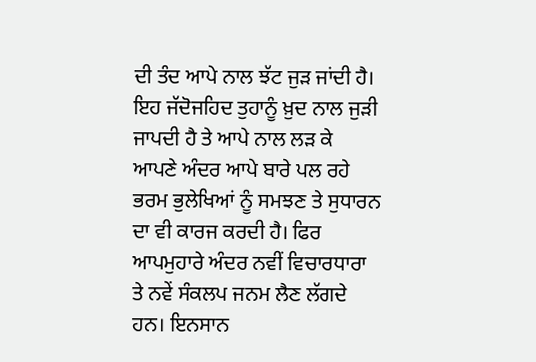ਦੀ ਤੰਦ ਆਪੇ ਨਾਲ ਝੱਟ ਜੁੜ ਜਾਂਦੀ ਹੈ। ਇਹ ਜੱਦੋਜਹਿਦ ਤੁਹਾਨੂੰ ਖ਼ੁਦ ਨਾਲ ਜੁੜੀ ਜਾਪਦੀ ਹੈ ਤੇ ਆਪੇ ਨਾਲ ਲੜ ਕੇ ਆਪਣੇ ਅੰਦਰ ਆਪੇ ਬਾਰੇ ਪਲ ਰਹੇ ਭਰਮ ਭੁਲੇਖਿਆਂ ਨੂੰ ਸਮਝਣ ਤੇ ਸੁਧਾਰਨ ਦਾ ਵੀ ਕਾਰਜ ਕਰਦੀ ਹੈ। ਫਿਰ ਆਪਮੁਹਾਰੇ ਅੰਦਰ ਨਵੀਂ ਵਿਚਾਰਧਾਰਾ ਤੇ ਨਵੇਂ ਸੰਕਲਪ ਜਨਮ ਲੈਣ ਲੱਗਦੇ ਹਨ। ਇਨਸਾਨ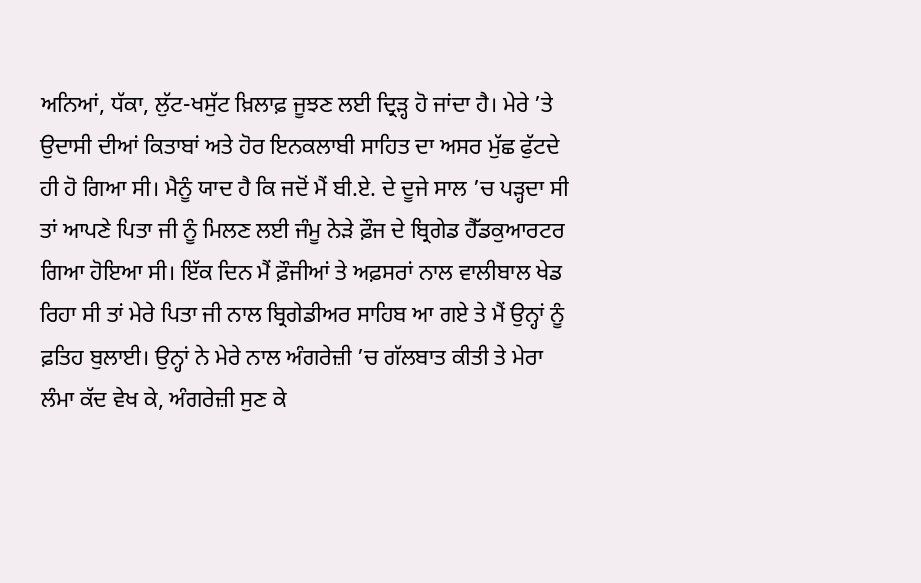ਅਨਿਆਂ, ਧੱਕਾ, ਲੁੱਟ-ਖਸੁੱਟ ਖ਼ਿਲਾਫ਼ ਜੂਝਣ ਲਈ ਦ੍ਰਿੜ੍ਹ ਹੋ ਜਾਂਦਾ ਹੈ। ਮੇਰੇ ’ਤੇ ਉਦਾਸੀ ਦੀਆਂ ਕਿਤਾਬਾਂ ਅਤੇ ਹੋਰ ਇਨਕਲਾਬੀ ਸਾਹਿਤ ਦਾ ਅਸਰ ਮੁੱਛ ਫੁੱਟਦੇ ਹੀ ਹੋ ਗਿਆ ਸੀ। ਮੈਨੂੰ ਯਾਦ ਹੈ ਕਿ ਜਦੋਂ ਮੈਂ ਬੀ.ਏ. ਦੇ ਦੂਜੇ ਸਾਲ ’ਚ ਪੜ੍ਹਦਾ ਸੀ ਤਾਂ ਆਪਣੇ ਪਿਤਾ ਜੀ ਨੂੰ ਮਿਲਣ ਲਈ ਜੰਮੂ ਨੇੜੇ ਫ਼ੌਜ ਦੇ ਬ੍ਰਿਗੇਡ ਹੈੱਡਕੁਆਰਟਰ ਗਿਆ ਹੋਇਆ ਸੀ। ਇੱਕ ਦਿਨ ਮੈਂ ਫ਼ੌਜੀਆਂ ਤੇ ਅਫ਼ਸਰਾਂ ਨਾਲ ਵਾਲੀਬਾਲ ਖੇਡ ਰਿਹਾ ਸੀ ਤਾਂ ਮੇਰੇ ਪਿਤਾ ਜੀ ਨਾਲ ਬ੍ਰਿਗੇਡੀਅਰ ਸਾਹਿਬ ਆ ਗਏ ਤੇ ਮੈਂ ਉਨ੍ਹਾਂ ਨੂੰ ਫ਼ਤਿਹ ਬੁਲਾਈ। ਉਨ੍ਹਾਂ ਨੇ ਮੇਰੇ ਨਾਲ ਅੰਗਰੇਜ਼ੀ ’ਚ ਗੱਲਬਾਤ ਕੀਤੀ ਤੇ ਮੇਰਾ ਲੰਮਾ ਕੱਦ ਵੇਖ ਕੇ, ਅੰਗਰੇਜ਼ੀ ਸੁਣ ਕੇ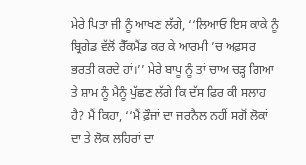ਮੇਰੇ ਪਿਤਾ ਜੀ ਨੂੰ ਆਖਣ ਲੱਗੇ, ‘‘ਲਿਆਓ ਇਸ ਕਾਕੇ ਨੂੰ ਬ੍ਰਿਗੇਡ ਵੱਲੋਂ ਰੈੱਕਮੈਂਡ ਕਰ ਕੇ ਆਰਮੀ ’ਚ ਅਫ਼ਸਰ ਭਰਤੀ ਕਰਦੇ ਹਾਂ।’’ ਮੇਰੇ ਬਾਪੂ ਨੂੰ ਤਾਂ ਚਾਅ ਚੜ੍ਹ ਗਿਆ ਤੇ ਸ਼ਾਮ ਨੂੰ ਮੈਨੂੰ ਪੁੱਛਣ ਲੱਗੇ ਕਿ ਦੱਸ ਫਿਰ ਕੀ ਸਲਾਹ ਹੈ? ਮੈਂ ਕਿਹਾ, ‘‘ਮੈਂ ਫ਼ੌਜਾਂ ਦਾ ਜਰਨੈਲ ਨਹੀਂ ਸਗੋਂ ਲੋਕਾਂ ਦਾ ਤੇ ਲੋਕ ਲਹਿਰਾਂ ਦਾ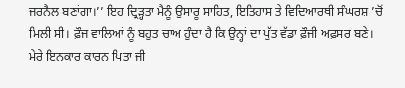ਜਰਨੈਲ ਬਣਾਂਗਾ।’’ ਇਹ ਦ੍ਰਿੜ੍ਹਤਾ ਮੈਨੂੰ ਉਸਾਰੂ ਸਾਹਿਤ, ਇਤਿਹਾਸ ਤੇ ਵਿਦਿਆਰਥੀ ਸੰਘਰਸ਼ ’ਚੋਂ ਮਿਲੀ ਸੀ। ਫ਼ੌਜ ਵਾਲਿਆਂ ਨੂੰ ਬਹੁਤ ਚਾਅ ਹੁੰਦਾ ਹੈ ਕਿ ਉਨ੍ਹਾਂ ਦਾ ਪੁੱਤ ਵੱਡਾ ਫ਼ੌਜੀ ਅਫ਼ਸਰ ਬਣੇ। ਮੇਰੇ ਇਨਕਾਰ ਕਾਰਨ ਪਿਤਾ ਜੀ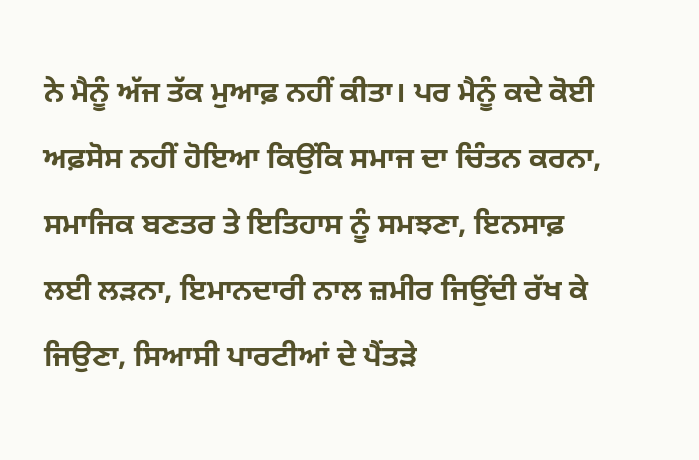ਨੇ ਮੈਨੂੰ ਅੱਜ ਤੱਕ ਮੁਆਫ਼ ਨਹੀਂ ਕੀਤਾ। ਪਰ ਮੈਨੂੰ ਕਦੇ ਕੋਈ ਅਫ਼ਸੋਸ ਨਹੀਂ ਹੋਇਆ ਕਿਉਂਕਿ ਸਮਾਜ ਦਾ ਚਿੰਤਨ ਕਰਨਾ, ਸਮਾਜਿਕ ਬਣਤਰ ਤੇ ਇਤਿਹਾਸ ਨੂੰ ਸਮਝਣਾ, ਇਨਸਾਫ਼ ਲਈ ਲੜਨਾ, ਇਮਾਨਦਾਰੀ ਨਾਲ ਜ਼ਮੀਰ ਜਿਉਂਦੀ ਰੱਖ ਕੇ ਜਿਉਣਾ, ਸਿਆਸੀ ਪਾਰਟੀਆਂ ਦੇ ਪੈਂਤੜੇ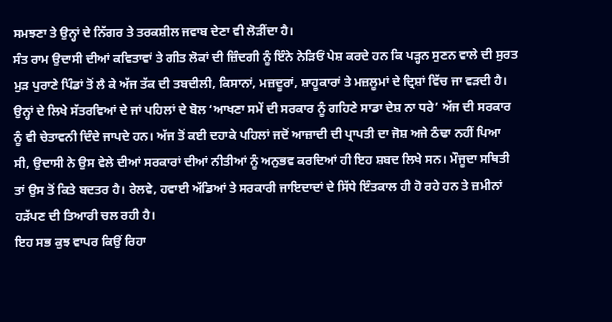ਸਮਝਣਾ ਤੇ ਉਨ੍ਹਾਂ ਦੇ ਨਿੱਗਰ ਤੇ ਤਰਕਸ਼ੀਲ ਜਵਾਬ ਦੇਣਾ ਵੀ ਲੋੜੀਂਦਾ ਹੈ।
ਸੰਤ ਰਾਮ ਉਦਾਸੀ ਦੀਆਂ ਕਵਿਤਾਵਾਂ ਤੇ ਗੀਤ ਲੋਕਾਂ ਦੀ ਜ਼ਿੰਦਗੀ ਨੂੰ ਇੰਨੇ ਨੇੜਿਓਂ ਪੇਸ਼ ਕਰਦੇ ਹਨ ਕਿ ਪੜ੍ਹਨ ਸੁਣਨ ਵਾਲੇ ਦੀ ਸੁਰਤ ਮੁੜ ਪੁਰਾਣੇ ਪਿੰਡਾਂ ਤੋਂ ਲੈ ਕੇ ਅੱਜ ਤੱਕ ਦੀ ਤਬਦੀਲੀ, ਕਿਸਾਨਾਂ, ਮਜ਼ਦੂਰਾਂ, ਸ਼ਾਹੂਕਾਰਾਂ ਤੇ ਮਜ਼ਲੂਮਾਂ ਦੇ ਦ੍ਰਿਸ਼ਾਂ ਵਿੱਚ ਜਾ ਵੜਦੀ ਹੈ। ਉਨ੍ਹਾਂ ਦੇ ਲਿਖੇ ਸੱਤਰਵਿਆਂ ਦੇ ਜਾਂ ਪਹਿਲਾਂ ਦੇ ਬੋਲ ‘ਆਖਣਾ ਸਮੇਂ ਦੀ ਸਰਕਾਰ ਨੂੰ ਗਹਿਣੇ ਸਾਡਾ ਦੇਸ਼ ਨਾ ਧਰੇ’ ਅੱਜ ਦੀ ਸਰਕਾਰ ਨੂੰ ਵੀ ਚੇਤਾਵਨੀ ਦਿੰਦੇ ਜਾਪਦੇ ਹਨ। ਅੱਜ ਤੋਂ ਕਈ ਦਹਾਕੇ ਪਹਿਲਾਂ ਜਦੋਂ ਆਜ਼ਾਦੀ ਦੀ ਪ੍ਰਾਪਤੀ ਦਾ ਜੋਸ਼ ਅਜੇ ਠੰਢਾ ਨਹੀਂ ਪਿਆ ਸੀ, ਉਦਾਸੀ ਨੇ ਉਸ ਵੇਲੇ ਦੀਆਂ ਸਰਕਾਰਾਂ ਦੀਆਂ ਨੀਤੀਆਂ ਨੂੰ ਅਨੁਭਵ ਕਰਦਿਆਂ ਹੀ ਇਹ ਸ਼ਬਦ ਲਿਖੇ ਸਨ। ਮੌਜੂਦਾ ਸਥਿਤੀ ਤਾਂ ਉਸ ਤੋਂ ਕਿਤੇ ਬਦਤਰ ਹੈ। ਰੇਲਵੇ, ਹਵਾਈ ਅੱਡਿਆਂ ਤੇ ਸਰਕਾਰੀ ਜਾਇਦਾਦਾਂ ਦੇ ਸਿੱਧੇ ਇੰਤਕਾਲ ਹੀ ਹੋ ਰਹੇ ਹਨ ਤੇ ਜ਼ਮੀਨਾਂ ਹੜੱਪਣ ਦੀ ਤਿਆਰੀ ਚਲ ਰਹੀ ਹੈ।
ਇਹ ਸਭ ਕੁਝ ਵਾਪਰ ਕਿਉਂ ਰਿਹਾ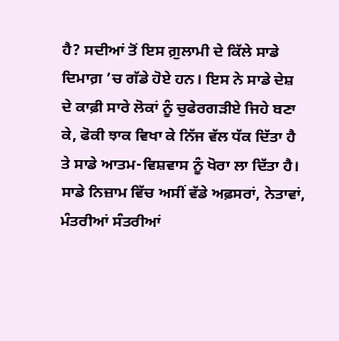ਹੈ? ਸਦੀਆਂ ਤੋਂ ਇਸ ਗ਼ੁਲਾਮੀ ਦੇ ਕਿੱਲੇ ਸਾਡੇ ਦਿਮਾਗ਼ ’ਚ ਗੱਡੇ ਹੋਏ ਹਨ। ਇਸ ਨੇ ਸਾਡੇ ਦੇਸ਼ ਦੇ ਕਾਫ਼ੀ ਸਾਰੇ ਲੋਕਾਂ ਨੂੰ ਚੁਫੇਰਗੜੀਏ ਜਿਹੇ ਬਣਾ ਕੇ, ਫੋਕੀ ਝਾਕ ਵਿਖਾ ਕੇ ਨਿੱਜ ਵੱਲ ਧੱਕ ਦਿੱਤਾ ਹੈ ਤੇ ਸਾਡੇ ਆਤਮ-ਵਿਸ਼ਵਾਸ ਨੂੰ ਖੋਰਾ ਲਾ ਦਿੱਤਾ ਹੈ। ਸਾਡੇ ਨਿਜ਼ਾਮ ਵਿੱਚ ਅਸੀਂ ਵੱਡੇ ਅਫ਼ਸਰਾਂ, ਨੇਤਾਵਾਂ, ਮੰਤਰੀਆਂ ਸੰਤਰੀਆਂ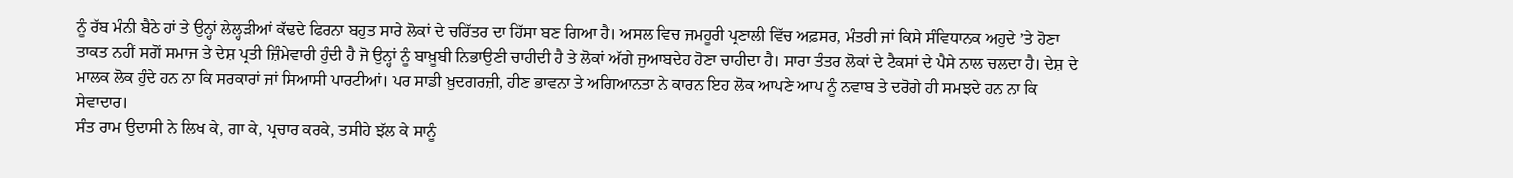ਨੂੰ ਰੱਬ ਮੰਨੀ ਬੈਠੇ ਹਾਂ ਤੇ ਉਨ੍ਹਾਂ ਲੇਲ੍ਹੜੀਆਂ ਕੱਢਦੇ ਫਿਰਨਾ ਬਹੁਤ ਸਾਰੇ ਲੋਕਾਂ ਦੇ ਚਰਿੱਤਰ ਦਾ ਹਿੱਸਾ ਬਣ ਗਿਆ ਹੈ। ਅਸਲ ਵਿਚ ਜਮਹੂਰੀ ਪ੍ਰਣਾਲੀ ਵਿੱਚ ਅਫ਼ਸਰ, ਮੰਤਰੀ ਜਾਂ ਕਿਸੇ ਸੰਵਿਧਾਨਕ ਅਹੁਦੇ ’ਤੇ ਹੋਣਾ ਤਾਕਤ ਨਹੀਂ ਸਗੋਂ ਸਮਾਜ ਤੇ ਦੇਸ਼ ਪ੍ਰਤੀ ਜ਼ਿੰਮੇਵਾਰੀ ਹੁੰਦੀ ਹੈ ਜੋ ਉਨ੍ਹਾਂ ਨੂੰ ਬਾਖ਼ੂਬੀ ਨਿਭਾਉਣੀ ਚਾਹੀਦੀ ਹੈ ਤੇ ਲੋਕਾਂ ਅੱਗੇ ਜੁਆਬਦੇਹ ਹੋਣਾ ਚਾਹੀਦਾ ਹੈ। ਸਾਰਾ ਤੰਤਰ ਲੋਕਾਂ ਦੇ ਟੈਕਸਾਂ ਦੇ ਪੈਸੇ ਨਾਲ ਚਲਦਾ ਹੈ। ਦੇਸ਼ ਦੇ ਮਾਲਕ ਲੋਕ ਹੁੰਦੇ ਹਨ ਨਾ ਕਿ ਸਰਕਾਰਾਂ ਜਾਂ ਸਿਆਸੀ ਪਾਰਟੀਆਂ। ਪਰ ਸਾਡੀ ਖ਼ੁਦਗਰਜ਼ੀ, ਹੀਣ ਭਾਵਨਾ ਤੇ ਅਗਿਆਨਤਾ ਨੇ ਕਾਰਨ ਇਹ ਲੋਕ ਆਪਣੇ ਆਪ ਨੂੰ ਨਵਾਬ ਤੇ ਦਰੋਗੇ ਹੀ ਸਮਝਦੇ ਹਨ ਨਾ ਕਿ ਸੇਵਾਦਾਰ।
ਸੰਤ ਰਾਮ ਉਦਾਸੀ ਨੇ ਲਿਖ ਕੇ, ਗਾ ਕੇ, ਪ੍ਰਚਾਰ ਕਰਕੇ, ਤਸੀਹੇ ਝੱਲ ਕੇ ਸਾਨੂੰ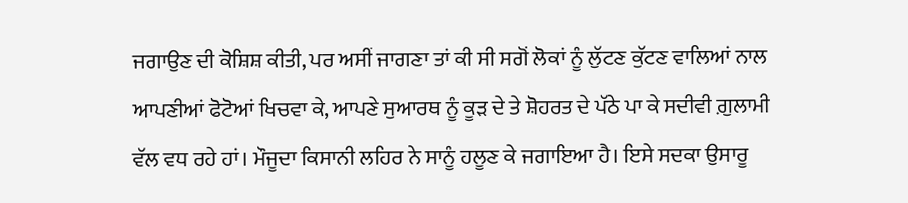ਜਗਾਉਣ ਦੀ ਕੋਸ਼ਿਸ਼ ਕੀਤੀ, ਪਰ ਅਸੀਂ ਜਾਗਣਾ ਤਾਂ ਕੀ ਸੀ ਸਗੋਂ ਲੋਕਾਂ ਨੂੰ ਲੁੱਟਣ ਕੁੱਟਣ ਵਾਲਿਆਂ ਨਾਲ ਆਪਣੀਆਂ ਫੋਟੋਆਂ ਖਿਚਵਾ ਕੇ, ਆਪਣੇ ਸੁਆਰਥ ਨੂੰ ਕੂੜ ਦੇ ਤੇ ਸ਼ੋਹਰਤ ਦੇ ਪੱਠੇ ਪਾ ਕੇ ਸਦੀਵੀ ਗ਼ੁਲਾਮੀ ਵੱਲ ਵਧ ਰਹੇ ਹਾਂ। ਮੌਜੂਦਾ ਕਿਸਾਨੀ ਲਹਿਰ ਨੇ ਸਾਨੂੰ ਹਲੂਣ ਕੇ ਜਗਾਇਆ ਹੈ। ਇਸੇ ਸਦਕਾ ਉਸਾਰੂ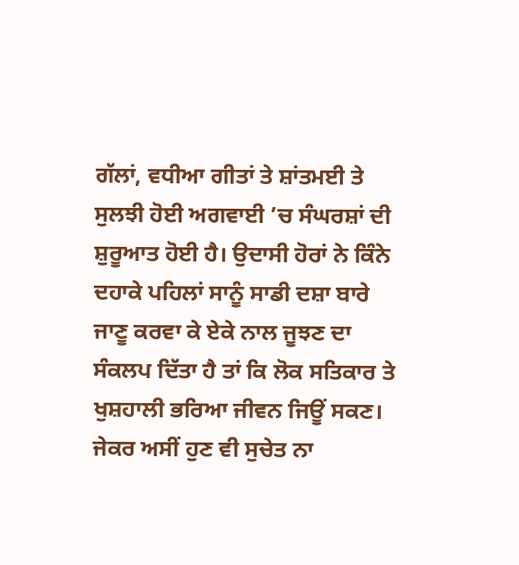ਗੱਲਾਂ, ਵਧੀਆ ਗੀਤਾਂ ਤੇ ਸ਼ਾਂਤਮਈ ਤੇ ਸੁਲਝੀ ਹੋਈ ਅਗਵਾਈ ’ਚ ਸੰਘਰਸ਼ਾਂ ਦੀ ਸ਼ੁਰੂਆਤ ਹੋਈ ਹੈ। ਉਦਾਸੀ ਹੋਰਾਂ ਨੇ ਕਿੰਨੇ ਦਹਾਕੇ ਪਹਿਲਾਂ ਸਾਨੂੰ ਸਾਡੀ ਦਸ਼ਾ ਬਾਰੇ ਜਾਣੂ ਕਰਵਾ ਕੇ ਏਕੇ ਨਾਲ ਜੂਝਣ ਦਾ ਸੰਕਲਪ ਦਿੱਤਾ ਹੈ ਤਾਂ ਕਿ ਲੋਕ ਸਤਿਕਾਰ ਤੇ ਖੁਸ਼ਹਾਲੀ ਭਰਿਆ ਜੀਵਨ ਜਿਊਂ ਸਕਣ। ਜੇਕਰ ਅਸੀਂ ਹੁਣ ਵੀ ਸੁਚੇਤ ਨਾ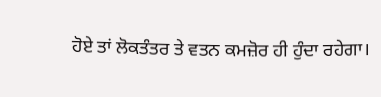ਹੋਏ ਤਾਂ ਲੋਕਤੰਤਰ ਤੇ ਵਤਨ ਕਮਜ਼ੋਰ ਹੀ ਹੁੰਦਾ ਰਹੇਗਾ।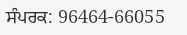ਸੰਪਰਕ: 96464-66055